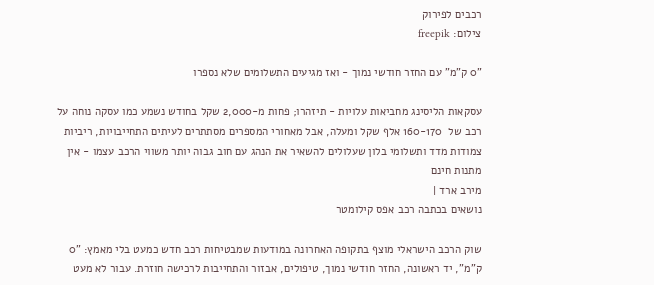רכבים לפירוק
צילום: freepik

"0 ק"מ" עם החזר חודשי נמוך - ואז מגיעים התשלומים שלא נספרו

עסקאות הליסינג מחביאות עלויות - תיזהרו; פחות מ-2,000 שקל בחודש נשמע כמו עסקה נוחה על רכב של  160-170 אלף שקל ומעלה, אבל מאחורי המספרים מסתתרים לעיתים התחייבויות, ריביות צמודות מדד ותשלומי בלון שעלולים להשאיר את הנהג עם חוב גבוה יותר משווי הרכב עצמו - אין מתנות חינם
מירב ארד |
נושאים בכתבה רכב אפס קילומטר

שוק הרכב הישראלי מוצף בתקופה האחרונה במודעות שמבטיחות רכב חדש כמעט בלי מאמץ: "0 ק"מ", יד ראשונה, החזר חודשי נמוך, טיפולים, אבזור והתחייבות לרכישה חוזרת. עבור לא מעט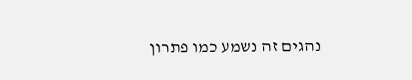נהגים זה נשמע כמו פתרון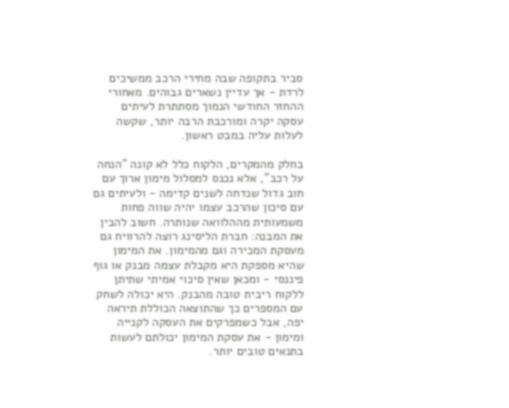סביר בתקופה שבה מחירי הרכב ממשיכים לרדת - אך עדיין נשארים גבוהים. מאחורי ההחזר החודשי הנמוך מסתתרת לעיתים עסקה יקרה ומורכבת הרבה יותר, שקשה לעלות עליה במבט ראשון.

בחלק מהמקרים, הלקוח כלל לא קונה "הנחה על רכב", אלא נכנס למסלול מימון ארוך עם חוב גדול שנדחה לשנים קדימה - ולעיתים גם עם סיכון שהרכב עצמו יהיה שווה פחות משמעותית מההלוואה שנותרה. חשוב להבין את המבנה: חברת הליסינג רוצה להרוויח גם מעסקת המכירה וגם מהמימון. את המימון שהיא מספקת היא מקבלת עצמה מבנק או גוף פיננסי - ומכאן שאין סיכוי אמיתי שתיתן ללקוח ריבית טובה מהבנק. היא יכולה לשחק עם המספרים כך שהתוצאה הכוללת תיראה יפה, אבל כשמפרקים את העסקה לקנייה ומימון - את עסקת המימון יכולתם לעשות בתנאים טובים יותר.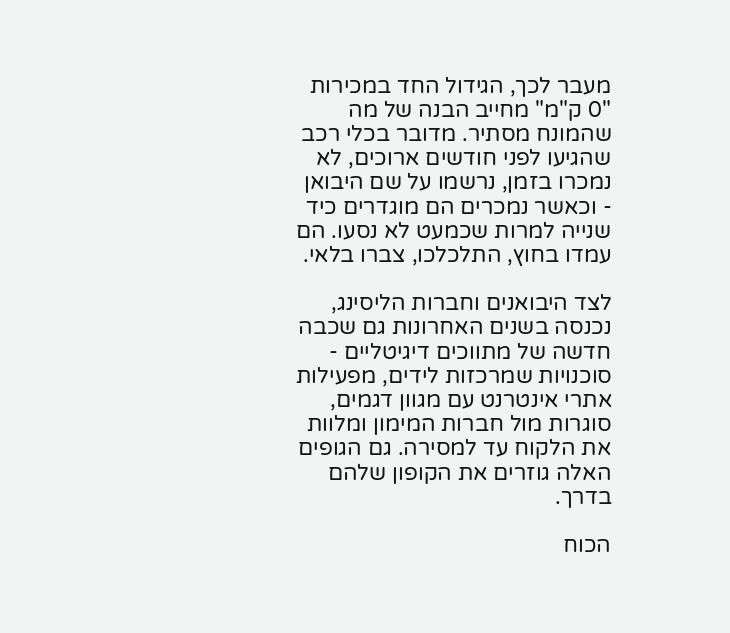מעבר לכך, הגידול החד במכירות "0 ק"מ" מחייב הבנה של מה שהמונח מסתיר. מדובר בכלי רכב שהגיעו לפני חודשים ארוכים, לא נמכרו בזמן, נרשמו על שם היבואן - וכאשר נמכרים הם מוגדרים כיד שנייה למרות שכמעט לא נסעו. הם עמדו בחוץ, התלכלכו, צברו בלאי.

לצד היבואנים וחברות הליסינג, נכנסה בשנים האחרונות גם שכבה חדשה של מתווכים דיגיטליים - סוכנויות שמרכזות לידים, מפעילות אתרי אינטרנט עם מגוון דגמים, סוגרות מול חברות המימון ומלוות את הלקוח עד למסירה. גם הגופים האלה גוזרים את הקופון שלהם בדרך.

הכוח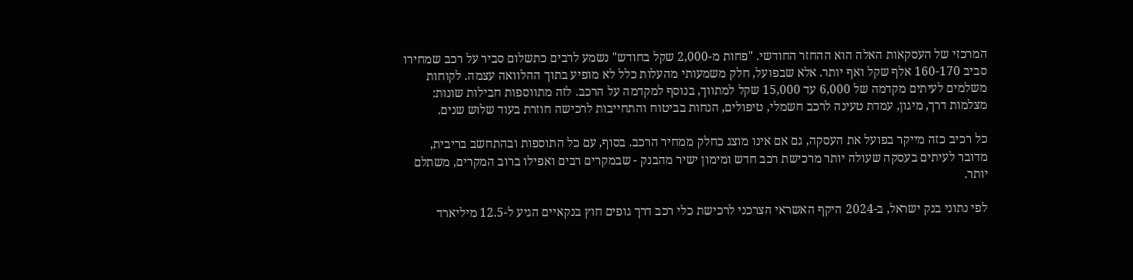המרכזי של העסקאות האלה הוא ההחזר החודשי. "פחות מ-2,000 שקל בחודש" נשמע לרבים כתשלום סביר על רכב שמחירו סביב 160-170 אלף שקל ואף יותר. אלא שבפועל, חלק משמעותי מהעלות כלל לא מופיע בתוך ההלוואה עצמה. לקוחות משלמים לעיתים מקדמה של 6,000 עד 15,000 שקל למתווך, בנוסף למקדמה על הרכב. לזה מתווספות חבילות שונות: מצלמות דרך, מיגון, עמדת טעינה לרכב חשמלי, טיפולים, הנחות בביטוח והתחייבות לרכישה חוזרת בעוד שלוש שנים.

כל רכיב כזה מייקר בפועל את העסקה, גם אם אינו מוצג כחלק ממחיר הרכב. בסוף, עם כל התוספות ובהתחשב בריבית, מדובר לעיתים בעסקה שעולה יותר מרכישת רכב חדש ומימון ישיר מהבנק - שבמקרים רבים ואפילו ברוב המקרים, משתלם יותר.

לפי נתוני בנק ישראל, ב-2024 היקף האשראי הצרכני לרכישת כלי רכב דרך גופים חוץ בנקאיים הגיע ל-12.5 מיליארד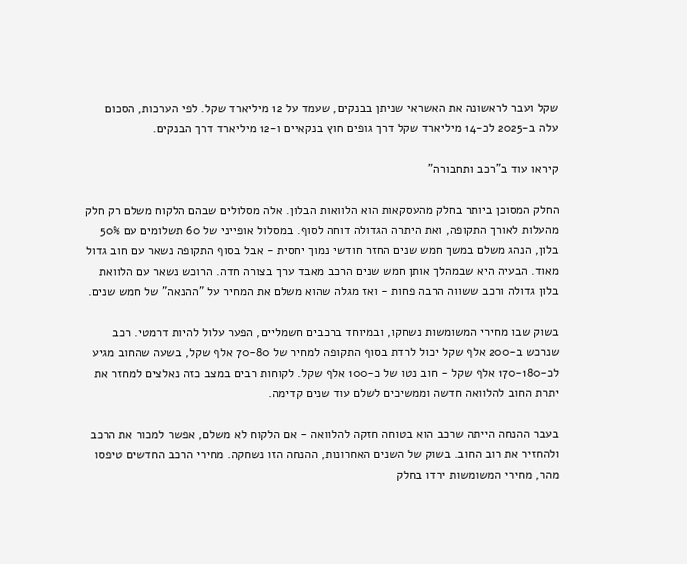שקל ועבר לראשונה את האשראי שניתן בבנקים, שעמד על 12 מיליארד שקל. לפי הערכות, הסכום עלה ב-2025 לכ-14 מיליארד שקל דרך גופים חוץ בנקאיים ו-12 מיליארד דרך הבנקים.

קיראו עוד ב"רכב ותחבורה"

החלק המסוכן ביותר בחלק מהעסקאות הוא הלוואות הבלון. אלה מסלולים שבהם הלקוח משלם רק חלק מהעלות לאורך התקופה, ואת היתרה הגדולה דוחה לסוף. במסלול אופייני של 60 תשלומים עם 50% בלון, הנהג משלם במשך חמש שנים החזר חודשי נמוך יחסית - אבל בסוף התקופה נשאר עם חוב גדול מאוד. הבעיה היא שבמהלך אותן חמש שנים הרכב מאבד ערך בצורה חדה. הרוכש נשאר עם הלוואת בלון גדולה ורכב ששווה הרבה פחות - ואז מגלה שהוא משלם את המחיר על "ההנאה" של חמש שנים.

בשוק שבו מחירי המשומשות נשחקו, ובמיוחד ברכבים חשמליים, הפער עלול להיות דרמטי. רכב שנרכש ב-200 אלף שקל יכול לרדת בסוף התקופה למחיר של 70-80 אלף שקל, בשעה שהחוב מגיע לכ-170-180 אלף שקל - חוב נטו של כ-100 אלף שקל. לקוחות רבים במצב כזה נאלצים למחזר את יתרת החוב להלוואה חדשה וממשיכים לשלם עוד שנים קדימה.

בעבר ההנחה הייתה שרכב הוא בטוחה חזקה להלוואה - אם הלקוח לא משלם, אפשר למכור את הרכב ולהחזיר את רוב החוב. בשוק של השנים האחרונות, ההנחה הזו נשחקה. מחירי הרכב החדשים טיפסו מהר, מחירי המשומשות ירדו בחלק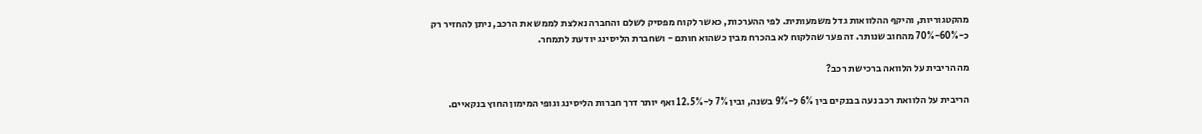מהקטגוריות, והיקף ההלוואות גדל משמעותית. לפי ההערכות, כאשר לקוח מפסיק לשלם והחברה נאלצת לממש את הרכב, ניתן להחזיר רק כ-60%-70% מהחוב שנותר. זה פער שהלקוח לא בהכרח מבין כשהוא חותם - ושחברת הליסינג יודעת לתמחר.

מה הריבית על הלוואה ברכישת רכב?

הריבית על הלוואת רכב נעה בבנקים בין 6% ל-9% בשנה, ובין 7% ל-12.5% ואף יותר דרך חברות הליסינג וגופי המימון החוץ בנקאיים.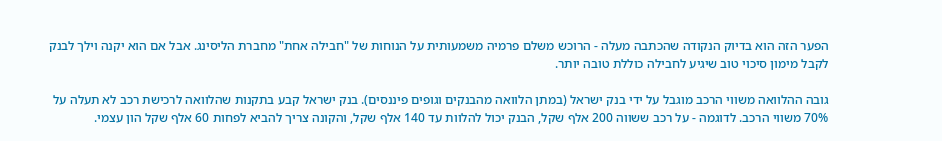הפער הזה הוא בדיוק הנקודה שהכתבה מעלה - הרוכש משלם פרמיה משמעותית על הנוחות של "חבילה אחת" מחברת הליסינג. אבל אם הוא יקנה וילך לבנק לקבל מימון סיכוי טוב שיגיע לחבילה כוללת טובה יותר.

גובה ההלוואה משווי הרכב מוגבל על ידי בנק ישראל (במתן הלוואה מהבנקים וגופים פיננסים). בנק ישראל קבע בתקנות שהלוואה לרכישת רכב לא תעלה על 70% משווי הרכב. לדוגמה - על רכב ששווה 200 אלף שקל, הבנק יכול להלוות עד 140 אלף שקל, והקונה צריך להביא לפחות 60 אלף שקל הון עצמי.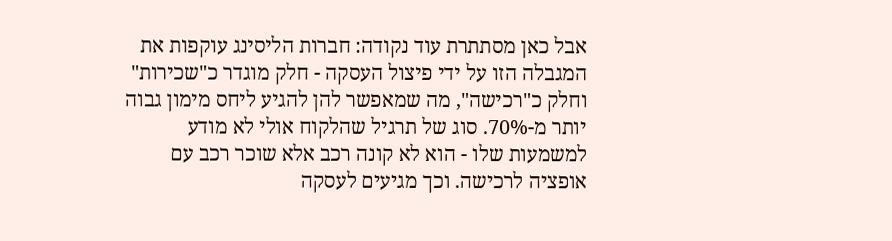אבל כאן מסתתרת עוד נקודה: חברות הליסינג עוקפות את המגבלה הזו על ידי פיצול העסקה - חלק מוגדר כ"שכירות" וחלק כ"רכישה", מה שמאפשר להן להגיע ליחס מימון גבוה יותר מ-70%. סוג של תרגיל שהלקוח אולי לא מודע למשמעות שלו - הוא לא קונה רכב אלא שוכר רכב עם אופציה לרכישה. וכך מגיעים לעסקה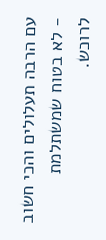עם הרבה תעלולים והכי חשוב - לא בטוח שמשתלמת לרוכש.